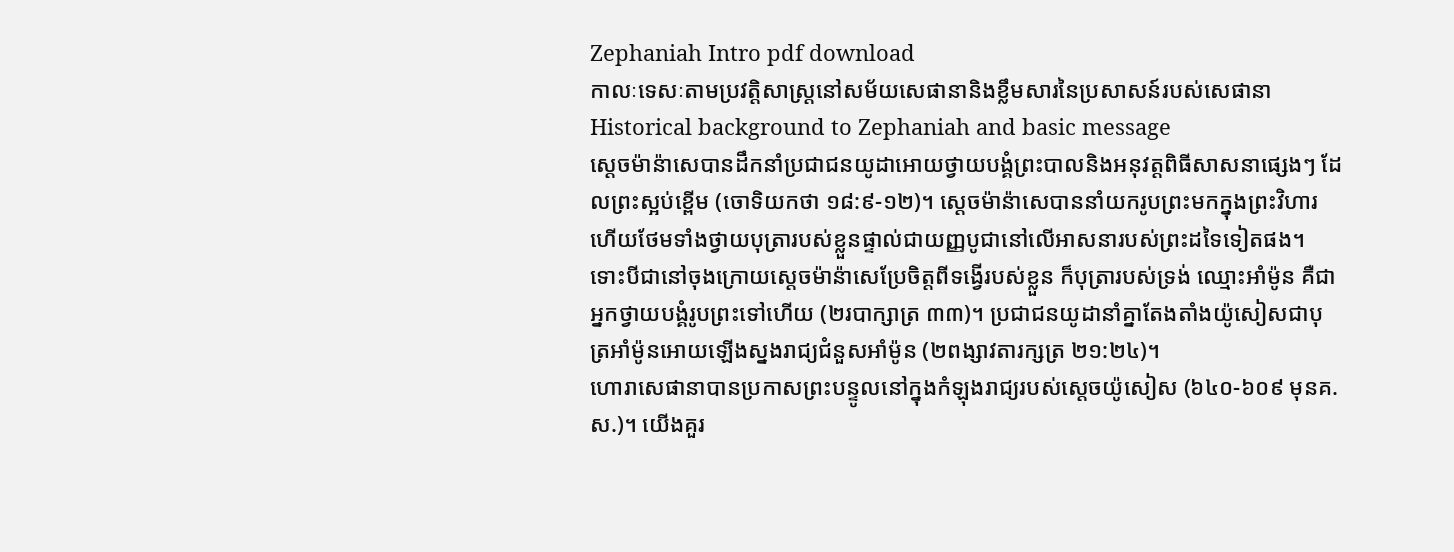Zephaniah Intro pdf download
កាលៈទេសៈតាមប្រវត្តិសាស្ត្រនៅសម័យសេផានានិងខ្លឹមសារនៃប្រសាសន៍របស់សេផានា Historical background to Zephaniah and basic message
ស្តេចម៉ាន៉ាសេបានដឹកនាំប្រជាជនយូដាអោយថ្វាយបង្គំព្រះបាលនិងអនុវត្តពិធីសាសនាផ្សេងៗ ដែលព្រះស្អប់ខ្ពើម (ចោទិយកថា ១៨:៩-១២)។ ស្តេចម៉ាន៉ាសេបាននាំយករូបព្រះមកក្នុងព្រះវិហារ ហើយថែមទាំងថ្វាយបុត្រារបស់ខ្លួនផ្ទាល់ជាយញ្ញបូជានៅលើអាសនារបស់ព្រះដទៃទៀតផង។ ទោះបីជានៅចុងក្រោយស្តេចម៉ាន៉ាសេប្រែចិត្តពីទង្វើរបស់ខ្លួន ក៏បុត្រារបស់ទ្រង់ ឈ្មោះអាំម៉ូន គឺជាអ្នកថ្វាយបង្គំរូបព្រះទៅហើយ (២របាក្សាត្រ ៣៣)។ ប្រជាជនយូដានាំគ្នាតែងតាំងយ៉ូសៀសជាបុត្រអាំម៉ូនអោយឡើងស្នងរាជ្យជំនួសអាំម៉ូន (២ពង្សាវតារក្សត្រ ២១:២៤)។
ហោរាសេផានាបានប្រកាសព្រះបន្ទូលនៅក្នុងកំឡុងរាជ្យរបស់ស្តេចយ៉ូសៀស (៦៤០-៦០៩ មុនគ.ស.)។ យើងគួរ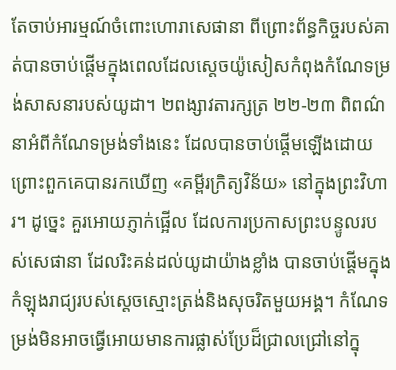តែចាប់អារម្មណ៍ចំពោះហោរាសេផានា ពីព្រោះព័ន្ធកិច្ចរបស់គាត់បានចាប់ផ្តើមក្នុងពេលដែលស្តេចយ៉ូសៀសកំពុងកំណែទម្រង់សាសនារបស់យូដា។ ២ពង្សាវតារក្សត្រ ២២-២៣ ពិពណ៌នាអំពីកំណែទម្រង់ទាំងនេះ ដែលបានចាប់ផ្តើមឡើងដោយព្រោះពួកគេបានរកឃើញ «គម្ពីរក្រិត្យវិន័យ» នៅក្នុងព្រះវិហារ។ ដូច្នេះ គួរអោយភ្ញាក់ផ្អើល ដែលការប្រកាសព្រះបន្ទូលរបស់សេផានា ដែលរិះគន់ដល់យូដាយ៉ាងខ្លាំង បានចាប់ផ្តើមក្នុងកំឡុងរាជ្យរបស់ស្តេចស្មោះត្រង់និងសុចរិតមួយអង្គ។ កំណែទម្រង់មិនអាចធ្វើអោយមានការផ្លាស់ប្រែដ៏ជ្រាលជ្រៅនៅក្នុ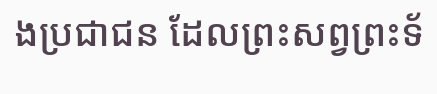ងប្រជាជន ដែលព្រះសព្វព្រះទ័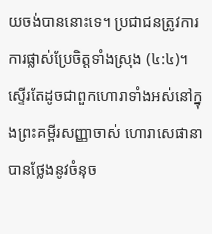យចង់បាននោះទេ។ ប្រជាជនត្រូវការការផ្លាស់ប្រែចិត្តទាំងស្រុង (៤:៤)។
ស្ទើរតែដូចជាពួកហោរាទាំងអស់នៅក្នុងព្រះគម្ពីរសញ្ញាចាស់ ហោរាសេផានាបានថ្លែងនូវចំនុច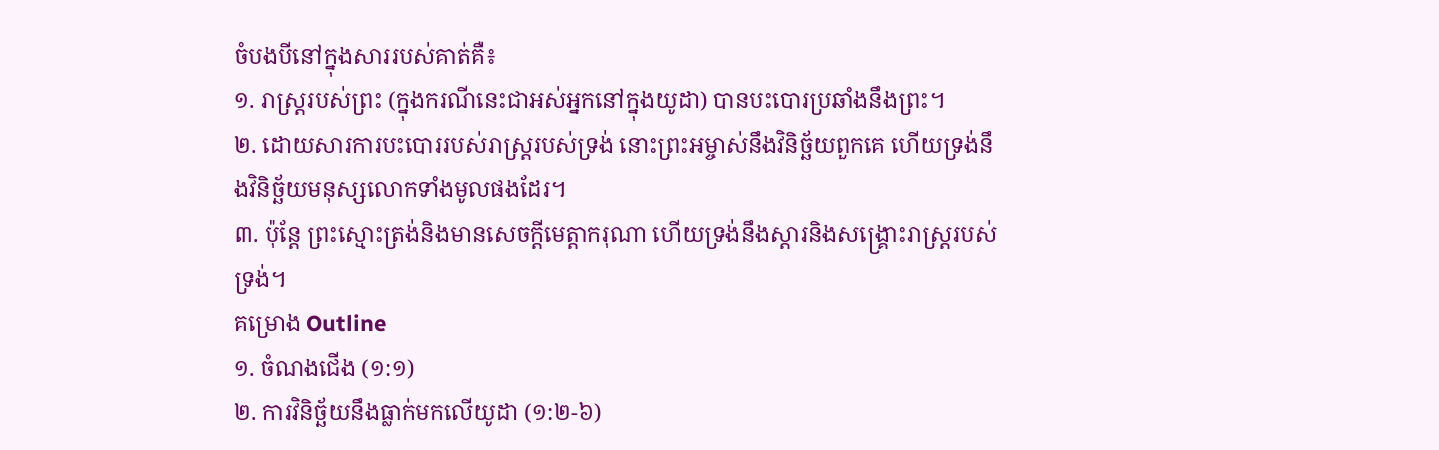ចំបងបីនៅក្នុងសាររបស់គាត់គឺ៖
១. រាស្ត្ររបស់ព្រះ (ក្នុងករណីនេះជាអស់អ្នកនៅក្នុងយូដា) បានបះបោរប្រឆាំងនឹងព្រះ។
២. ដោយសារការបះបោររបស់រាស្ត្ររបស់ទ្រង់ នោះព្រះអម្ចាស់នឹងវិនិច្ឆ័យពួកគេ ហើយទ្រង់នឹងវិនិច្ឆ័យមនុស្សលោកទាំងមូលផងដែរ។
៣. ប៉ុន្តែ ព្រះស្មោះត្រង់និងមានសេចក្តីមេត្តាករុណា ហើយទ្រង់នឹងស្ដារនិងសង្គ្រោះរាស្ត្ររបស់ទ្រង់។
គម្រោង Outline
១. ចំណងជើង (១:១)
២. ការវិនិច្ឆ័យនឹងធ្លាក់មកលើយូដា (១:២-៦)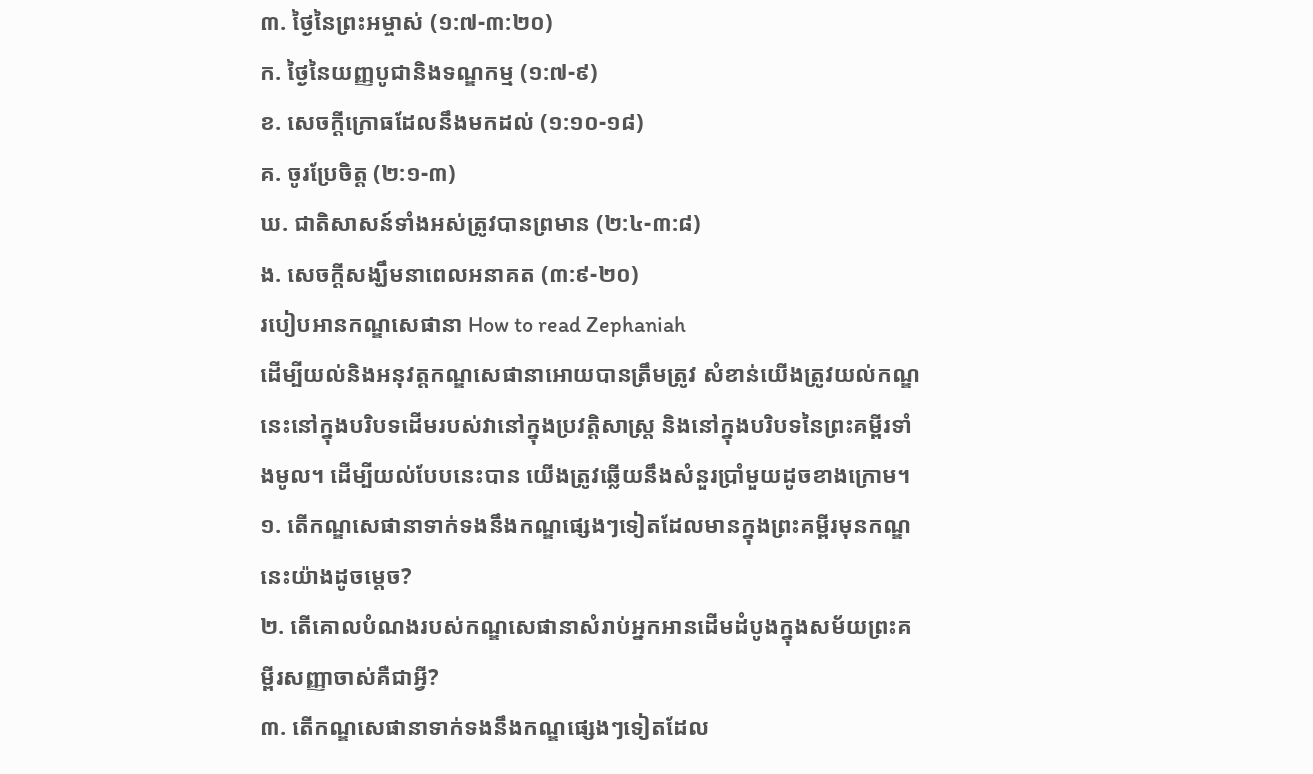៣. ថ្ងៃនៃព្រះអម្ចាស់ (១:៧-៣:២០)
ក. ថ្ងៃនៃយញ្ញបូជានិងទណ្ឌកម្ម (១:៧-៩)
ខ. សេចក្តីក្រោធដែលនឹងមកដល់ (១:១០-១៨)
គ. ចូរប្រែចិត្ត (២:១-៣)
ឃ. ជាតិសាសន៍ទាំងអស់ត្រូវបានព្រមាន (២:៤-៣:៨)
ង. សេចក្តីសង្ឃឹមនាពេលអនាគត (៣:៩-២០)
របៀបអានកណ្ឌសេផានា How to read Zephaniah
ដើម្បីយល់និងអនុវត្តកណ្ឌសេផានាអោយបានត្រឹមត្រូវ សំខាន់យើងត្រូវយល់កណ្ឌនេះនៅក្នុងបរិបទដើមរបស់វានៅក្នុងប្រវត្តិសាស្ត្រ និងនៅក្នុងបរិបទនៃព្រះគម្ពីរទាំងមូល។ ដើម្បីយល់បែបនេះបាន យើងត្រូវឆ្លើយនឹងសំនួរប្រាំមួយដូចខាងក្រោម។
១. តើកណ្ឌសេផានាទាក់ទងនឹងកណ្ឌផ្សេងៗទៀតដែលមានក្នុងព្រះគម្ពីរមុនកណ្ឌនេះយ៉ាងដូចម្តេច?
២. តើគោលបំណងរបស់កណ្ឌសេផានាសំរាប់អ្នកអានដើមដំបូងក្នុងសម័យព្រះគម្ពីរសញ្ញាចាស់គឺជាអ្វី?
៣. តើកណ្ឌសេផានាទាក់ទងនឹងកណ្ឌផ្សេងៗទៀតដែល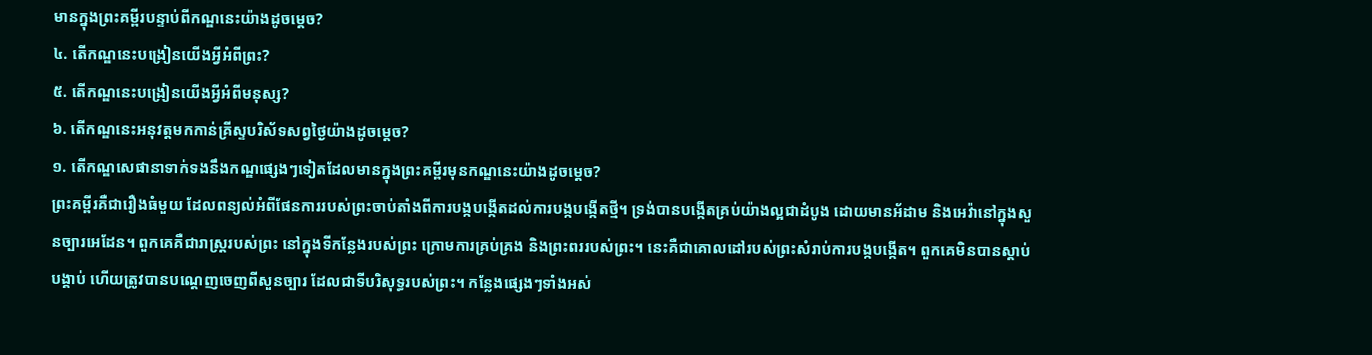មានក្នុងព្រះគម្ពីរបន្ទាប់ពីកណ្ឌនេះយ៉ាងដូចម្តេច?
៤. តើកណ្ឌនេះបង្រៀនយើងអ្វីអំពីព្រះ?
៥. តើកណ្ឌនេះបង្រៀនយើងអ្វីអំពីមនុស្ស?
៦. តើកណ្ឌនេះអនុវត្តមកកាន់គ្រីស្ទបរិស័ទសព្វថ្ងៃយ៉ាងដូចម្តេច?
១. តើកណ្ឌសេផានាទាក់ទងនឹងកណ្ឌផ្សេងៗទៀតដែលមានក្នុងព្រះគម្ពីរមុនកណ្ឌនេះយ៉ាងដូចម្តេច?
ព្រះគម្ពីរគឺជារឿងធំមួយ ដែលពន្យល់អំពីផែនការរបស់ព្រះចាប់តាំងពីការបង្កបង្កើតដល់ការបង្កបង្កើតថ្មី។ ទ្រង់បានបង្កើតគ្រប់យ៉ាងល្អជាដំបូង ដោយមានអ័ដាម និងអេវ៉ានៅក្នុងសួនច្បារអេដែន។ ពួកគេគឺជារាស្ត្ររបស់ព្រះ នៅក្នុងទីកន្លែងរបស់ព្រះ ក្រោមការគ្រប់គ្រង និងព្រះពររបស់ព្រះ។ នេះគឺជាគោលដៅរបស់ព្រះសំរាប់ការបង្កបង្កើត។ ពួកគេមិនបានស្តាប់បង្គាប់ ហើយត្រូវបានបណ្តេញចេញពីសួនច្បារ ដែលជាទីបរិសុទ្ធរបស់ព្រះ។ កន្លែងផ្សេងៗទាំងអស់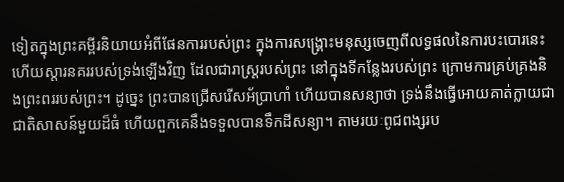ទៀតក្នុងព្រះគម្ពីរនិយាយអំពីផែនការរបស់ព្រះ ក្នុងការសង្គ្រោះមនុស្សចេញពីលទ្ធផលនៃការបះបោរនេះ ហើយស្ដារនគររបស់ទ្រង់ឡើងវិញ ដែលជារាស្ត្ររបស់ព្រះ នៅក្នុងទីកន្លែងរបស់ព្រះ ក្រោមការគ្រប់គ្រងនិងព្រះពររបស់ព្រះ។ ដូច្នេះ ព្រះបានជ្រើសរើសអ័ប្រាហាំ ហើយបានសន្យាថា ទ្រង់នឹងធ្វើអោយគាត់ក្លាយជាជាតិសាសន៍មួយដ៏ធំ ហើយពួកគេនឹងទទួលបានទឹកដីសន្យា។ តាមរយៈពូជពង្សរប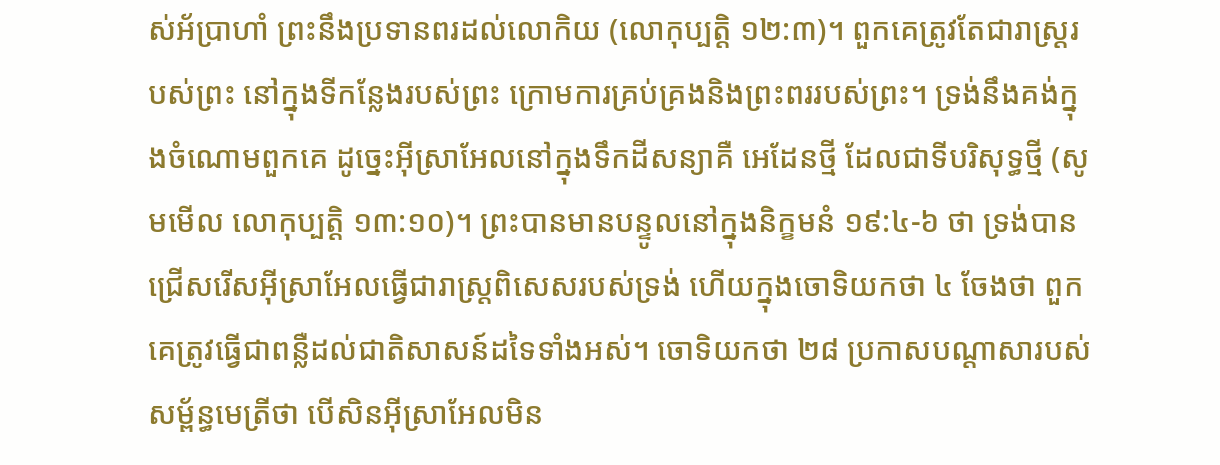ស់អ័ប្រាហាំ ព្រះនឹងប្រទានពរដល់លោកិយ (លោកុប្បត្ដិ ១២:៣)។ ពួកគេត្រូវតែជារាស្ត្ររបស់ព្រះ នៅក្នុងទីកន្លែងរបស់ព្រះ ក្រោមការគ្រប់គ្រងនិងព្រះពររបស់ព្រះ។ ទ្រង់នឹងគង់ក្នុងចំណោមពួកគេ ដូច្នេះអ៊ីស្រាអែលនៅក្នុងទឹកដីសន្យាគឺ អេដែនថ្មី ដែលជាទីបរិសុទ្ធថ្មី (សូមមើល លោកុប្បត្ដិ ១៣:១០)។ ព្រះបានមានបន្ទូលនៅក្នុងនិក្ខមនំ ១៩:៤-៦ ថា ទ្រង់បានជ្រើសរើសអ៊ីស្រាអែលធ្វើជារាស្ត្រពិសេសរបស់ទ្រង់ ហើយក្នុងចោទិយកថា ៤ ចែងថា ពួកគេត្រូវធ្វើជាពន្លឺដល់ជាតិសាសន៍ដទៃទាំងអស់។ ចោទិយកថា ២៨ ប្រកាសបណ្តាសារបស់សម្ព័ន្ធមេត្រីថា បើសិនអ៊ីស្រាអែលមិន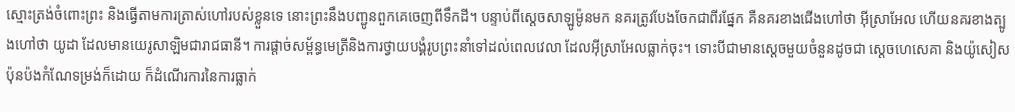ស្មោះត្រង់ចំពោះព្រះ និងធ្វើតាមការត្រាស់ហៅរបស់ខ្លួនទេ នោះព្រះនឹងបញ្ជូនពួកគេចេញពីទឹកដី។ បន្ទាប់ពីស្តេចសាឡូម៉ូនមក នគរត្រូវបែងចែកជាពីរផ្នែក គឺនគរខាងជើងហៅថា អ៊ីស្រាអែល ហើយនគរខាងត្បូងហៅថា យូដា ដែលមានយេរូសាឡិមជារាជធានី។ ការផ្ដាច់សម្ព័ន្ធមេត្រីនិងការថ្វាយបង្គំរូបព្រះនាំទៅដល់ពេលវេលា ដែលអ៊ីស្រាអែលធ្លាក់ចុះ។ ទោះបីជាមានស្តេចមួយចំនួនដូចជា ស្តេចហេសេគា និងយ៉ូសៀស ប៉ុនប៉ងកំណែទម្រង់ក៏ដោយ ក៏ដំណើរការនៃការធ្លាក់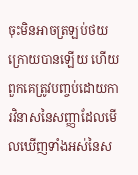ចុះមិនអាចត្រឡប់ថយក្រោយបានឡើយ ហើយពួកគេត្រូវបញ្ចប់ដោយការវិនាសនៃសញ្ញាដែលមើលឃើញទាំងអស់នៃស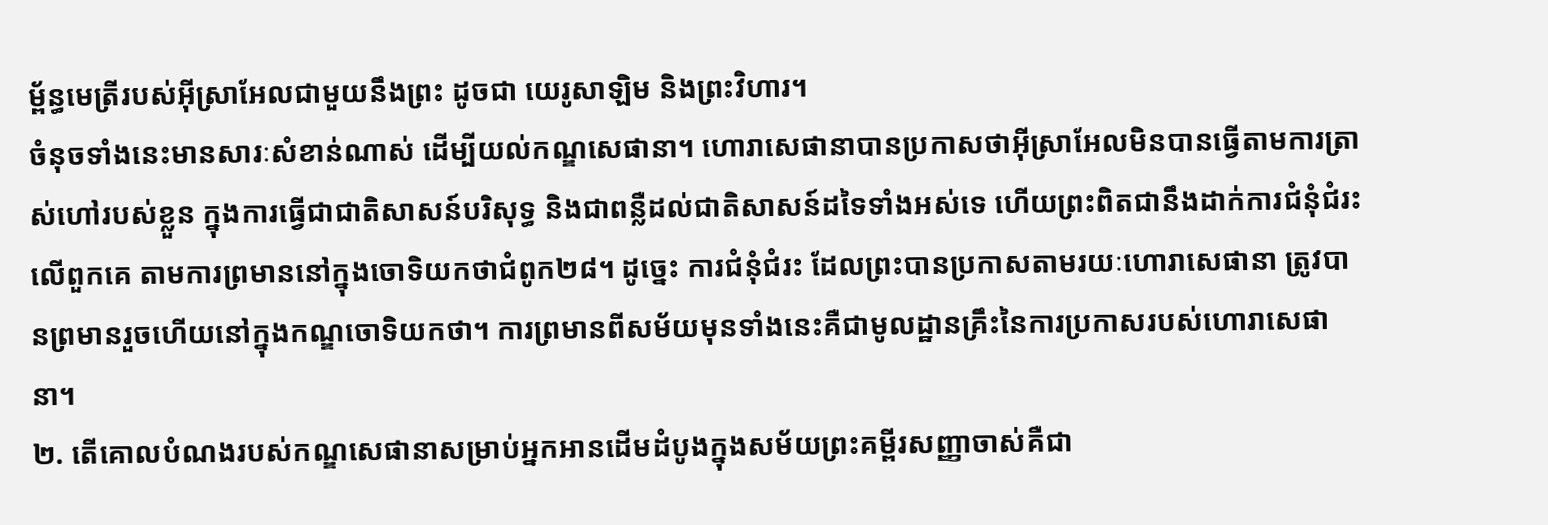ម្ព័ន្ធមេត្រីរបស់អ៊ីស្រាអែលជាមួយនឹងព្រះ ដូចជា យេរូសាឡិម និងព្រះវិហារ។
ចំនុចទាំងនេះមានសារៈសំខាន់ណាស់ ដើម្បីយល់កណ្ឌសេផានា។ ហោរាសេផានាបានប្រកាសថាអ៊ីស្រាអែលមិនបានធ្វើតាមការត្រាស់ហៅរបស់ខ្លួន ក្នុងការធ្វើជាជាតិសាសន៍បរិសុទ្ធ និងជាពន្លឺដល់ជាតិសាសន៍ដទៃទាំងអស់ទេ ហើយព្រះពិតជានឹងដាក់ការជំនុំជំរះលើពួកគេ តាមការព្រមាននៅក្នុងចោទិយកថាជំពូក២៨។ ដូច្នេះ ការជំនុំជំរះ ដែលព្រះបានប្រកាសតាមរយៈហោរាសេផានា ត្រូវបានព្រមានរួចហើយនៅក្នុងកណ្ឌចោទិយកថា។ ការព្រមានពីសម័យមុនទាំងនេះគឺជាមូលដ្ឋានគ្រឹះនៃការប្រកាសរបស់ហោរាសេផានា។
២. តើគោលបំណងរបស់កណ្ឌសេផានាសម្រាប់អ្នកអានដើមដំបូងក្នុងសម័យព្រះគម្ពីរសញ្ញាចាស់គឺជា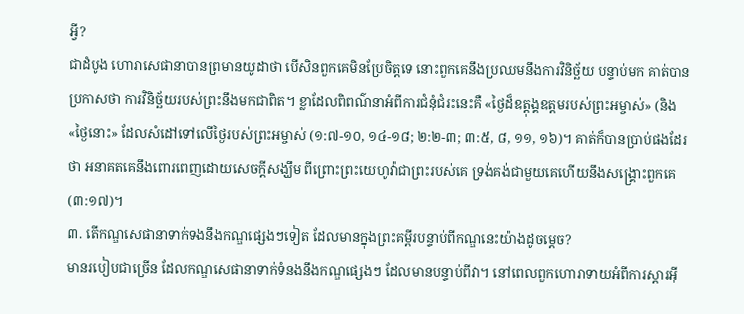អ្វី?
ជាដំបូង ហោរាសេផានាបានព្រមានយូដាថា បើសិនពួកគេមិនប្រែចិត្តទេ នោះពួកគេនឹងប្រឈមនឹងការវិនិច្ឆ័យ បន្ទាប់មក គាត់បានប្រកាសថា ការវិនិច្ឆ័យរបស់ព្រះនឹងមកជាពិត។ ខ្លាដែលពិពណ៌នាអំពីការជំនុំជំរះនេះគឺ «ថ្ងៃដ៏ឧត្ដុង្គឧត្ដមរបស់ព្រះអម្ចាស់» (និង «ថ្ងៃនោះ» ដែលសំដៅទៅលើថ្ងៃរបស់ព្រះអម្ចាស់ (១:៧-១០, ១៤-១៨; ២:២-៣; ៣:៥, ៨, ១១, ១៦)។ គាត់ក៏បានប្រាប់ផងដែរថា អនាគតគេនឹងពោរពេញដោយសេចក្ដីសង្ឃឹម ពីព្រោះព្រះយេហូវ៉ាជាព្រះរបស់គេ ទ្រង់គង់ជាមួយគេហើយនឹងសង្គ្រោះពួកគេ (៣:១៧)។
៣. តើកណ្ឌសេផានាទាក់ទងនឹងកណ្ឌផ្សេងៗទៀត ដែលមានក្នុងព្រះគម្ពីរបន្ទាប់ពីកណ្ឌនេះយ៉ាងដូចម្តេច?
មានរបៀបជាច្រើន ដែលកណ្ឌសេផានាទាក់ទំនងនឹងកណ្ឌផ្សេងៗ ដែលមានបន្ទាប់ពីវា។ នៅពេលពួកហោរាទាយអំពីការស្ដារអ៊ី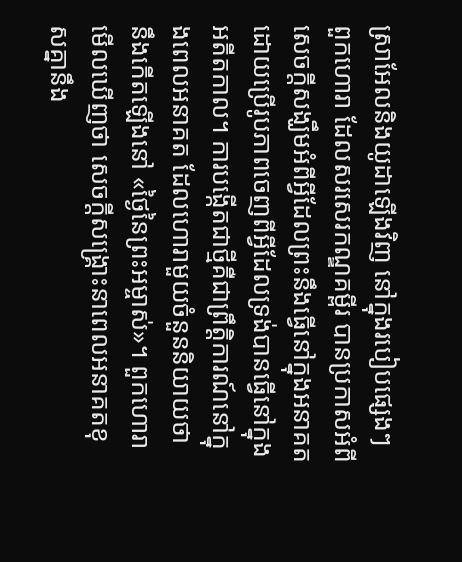ស្រាអែលនិងយូដាឡើងវិញ នៅក្នុងរបៀបផ្សេងៗ ពួកហោរា ដែលសរសេរកណ្ឌគម្ពីរ បានប្រកាសអំពីសេចក្តីសង្ឃឹមអំពីអ្វីដែលព្រះនឹងធ្វើនៅក្នុងអនាគត ដោយប្រើរូបភាពចេញពីអ្វីដែលទ្រង់បានធ្វើនៅក្នុងអតីតកាល។ ការបង្កើតជាថ្មីគឺជាព្រឹត្តិការណ៍នៅក្នុងពេលអនាគត ដែលហោរាមួយចំនួននិយាយថា នឹងកើតឡើងនៅ «ថ្ងៃនៃព្រះអម្ចាស់»។ ពួកហោរាមើលឃើញថា សេចក្តីសង្គ្រោះនាពេលអនាគតខុសគ្នានឹង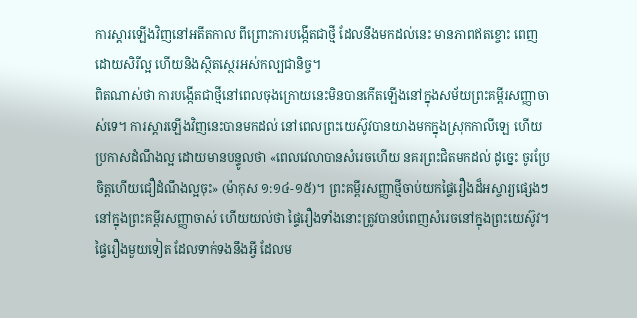ការស្ដារឡើងវិញនៅអតីតកាល ពីព្រោះការបង្កើតជាថ្មី ដែលនឹងមកដល់នេះ មានភាពឥតខ្ចោះ ពេញដោយសិរីល្អ ហើយនិងស្ថិតស្ថេរអស់កល្បជានិច្ច។
ពិតណាស់ថា ការបង្កើតជាថ្មីនៅពេលចុងក្រោយនេះមិនបានកើតឡើងនៅក្នុងសម័យព្រះគម្ពីរសញ្ញាចាស់ទេ។ ការស្ដារឡើងវិញនេះបានមកដល់ នៅពេលព្រះយេស៊ូវបានយាងមកក្នុងស្រុកកាលីឡេ ហើយប្រកាសដំណឹងល្អ ដោយមានបន្ទូលថា «ពេលវេលាបានសំរេចហើយ នគរព្រះជិតមកដល់ ដូច្នេះ ចូរប្រែចិត្តហើយជឿដំណឹងល្អចុះ» (ម៉ាកុស ១:១៤-១៥)។ ព្រះគម្ពីរសញ្ញាថ្មីចាប់យកផ្ទៃរឿងដ៏អស្ចារ្យផ្សេងៗនៅក្នុងព្រះគម្ពីរសញ្ញាចាស់ ហើយយល់ថា ផ្ទៃរឿងទាំងនោះត្រូវបានបំពេញសំរេចនៅក្នុងព្រះយេស៊ូវ។
ផ្ទៃរឿងមួយទៀត ដែលទាក់ទងនឹងអ្វី ដែលម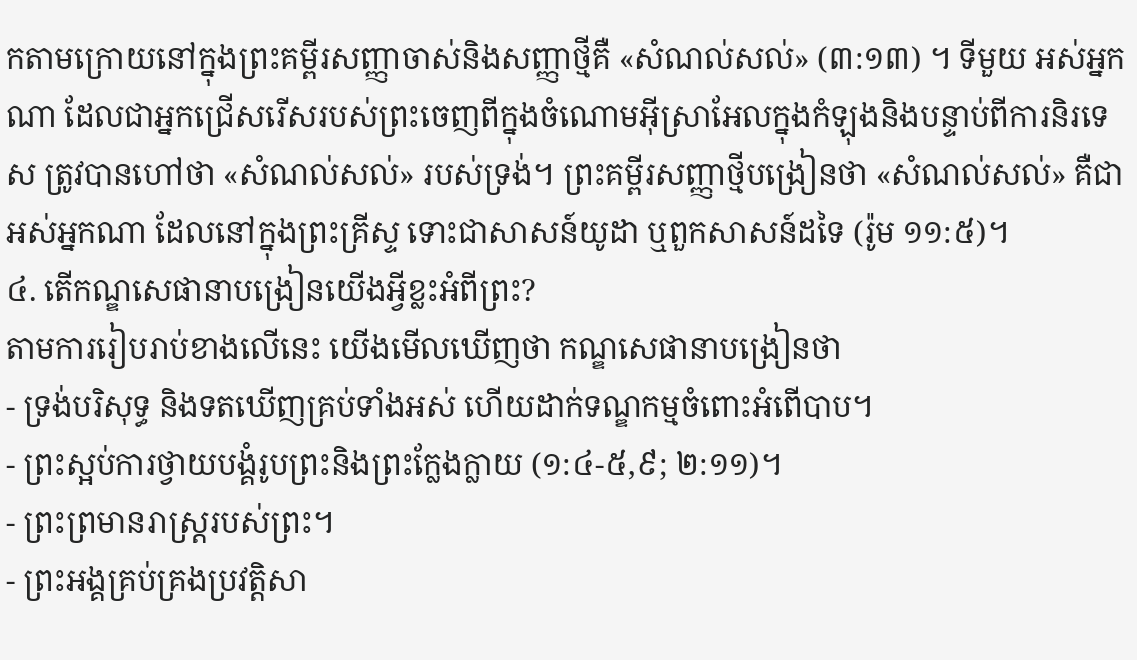កតាមក្រោយនៅក្នុងព្រះគម្ពីរសញ្ញាចាស់និងសញ្ញាថ្មីគឺ «សំណល់សល់» (៣:១៣) ។ ទីមួយ អស់អ្នកណា ដែលជាអ្នកជ្រើសរើសរបស់ព្រះចេញពីក្នុងចំណោមអ៊ីស្រាអែលក្នុងកំឡុងនិងបន្ទាប់ពីការនិរទេស ត្រូវបានហៅថា «សំណល់សល់» របស់ទ្រង់។ ព្រះគម្ពីរសញ្ញាថ្មីបង្រៀនថា «សំណល់សល់» គឺជាអស់អ្នកណា ដែលនៅក្នុងព្រះគ្រីស្ទ ទោះជាសាសន៍យូដា ឬពួកសាសន៍ដទៃ (រ៉ូម ១១:៥)។
៤. តើកណ្ឌសេផានាបង្រៀនយើងអ្វីខ្លះអំពីព្រះ?
តាមការរៀបរាប់ខាងលើនេះ យើងមើលឃើញថា កណ្ឌសេផានាបង្រៀនថា
- ទ្រង់បរិសុទ្ធ និងទតឃើញគ្រប់ទាំងអស់ ហើយដាក់ទណ្ឌកម្មចំពោះអំពើបាប។
- ព្រះស្អប់ការថ្វាយបង្គំរូបព្រះនិងព្រះក្លែងក្លាយ (១:៤-៥,៩; ២:១១)។
- ព្រះព្រមានរាស្រ្តរបស់ព្រះ។
- ព្រះអង្គគ្រប់គ្រងប្រវត្តិសា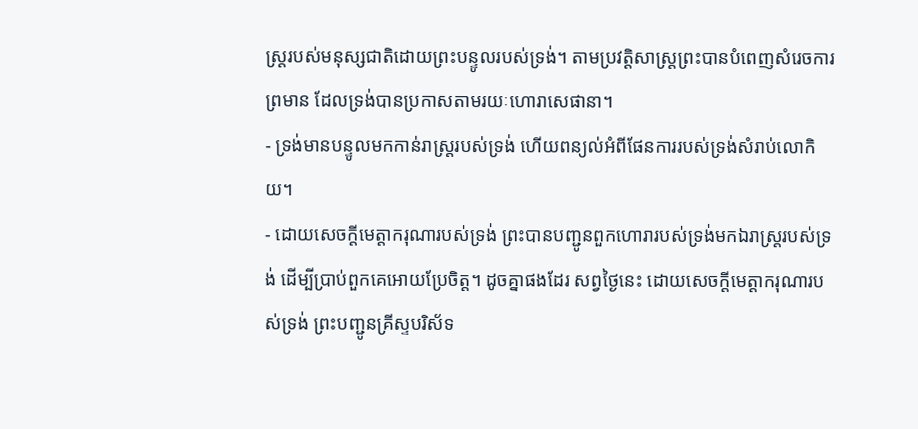ស្ត្ររបស់មនុស្សជាតិដោយព្រះបន្ទូលរបស់ទ្រង់។ តាមប្រវត្តិសាស្ត្រព្រះបានបំពេញសំរេចការព្រមាន ដែលទ្រង់បានប្រកាសតាមរយៈហោរាសេផានា។
- ទ្រង់មានបន្ទូលមកកាន់រាស្ត្ររបស់ទ្រង់ ហើយពន្យល់អំពីផែនការរបស់ទ្រង់សំរាប់លោកិយ។
- ដោយសេចក្តីមេត្តាករុណារបស់ទ្រង់ ព្រះបានបញ្ជូនពួកហោរារបស់ទ្រង់មកឯរាស្ត្ររបស់ទ្រង់ ដើម្បីប្រាប់ពួកគេអោយប្រែចិត្ត។ ដូចគ្នាផងដែរ សព្វថ្ងៃនេះ ដោយសេចក្តីមេត្តាករុណារបស់ទ្រង់ ព្រះបញ្ជូនគ្រីស្ទបរិស័ទ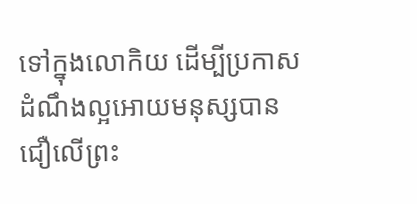ទៅក្នុងលោកិយ ដើម្បីប្រកាសដំណឹងល្អអោយមនុស្សបានជឿលើព្រះ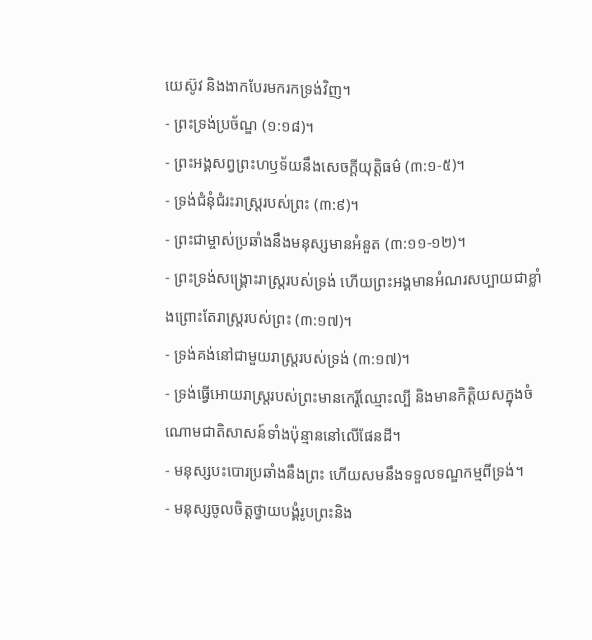យេស៊ូវ និងងាកបែរមករកទ្រង់វិញ។
- ព្រះទ្រង់ប្រច័ណ្ឌ (១:១៨)។
- ព្រះអង្គសព្វព្រះហឫទ័យនឹងសេចក្ដីយុត្តិធម៌ (៣:១-៥)។
- ទ្រង់ជំនុំជំរះរាស្រ្តរបស់ព្រះ (៣:៩)។
- ព្រះជាម្ចាស់ប្រឆាំងនឹងមនុស្សមានអំនួត (៣:១១-១២)។
- ព្រះទ្រង់សង្គ្រោះរាស្ត្ររបស់ទ្រង់ ហើយព្រះអង្គមានអំណរសប្បាយជាខ្លាំងព្រោះតែរាស្រ្តរបស់ព្រះ (៣:១៧)។
- ទ្រង់គង់នៅជាមួយរាស្ត្ររបស់ទ្រង់ (៣:១៧)។
- ទ្រង់ធ្វើអោយរាស្រ្តរបស់ព្រះមានកេរ្តិ៍ឈ្មោះល្បី និងមានកិត្តិយសក្នុងចំណោមជាតិសាសន៍ទាំងប៉ុន្មាននៅលើផែនដី។
- មនុស្សបះបោរប្រឆាំងនឹងព្រះ ហើយសមនឹងទទួលទណ្ឌកម្មពីទ្រង់។
- មនុស្សចូលចិត្តថ្វាយបង្គំរូបព្រះនិង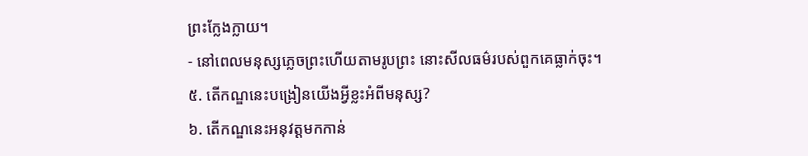ព្រះក្លែងក្លាយ។
- នៅពេលមនុស្សភ្លេចព្រះហើយតាមរូបព្រះ នោះសីលធម៌របស់ពួកគេធ្លាក់ចុះ។
៥. តើកណ្ឌនេះបង្រៀនយើងអ្វីខ្លះអំពីមនុស្ស?
៦. តើកណ្ឌនេះអនុវត្តមកកាន់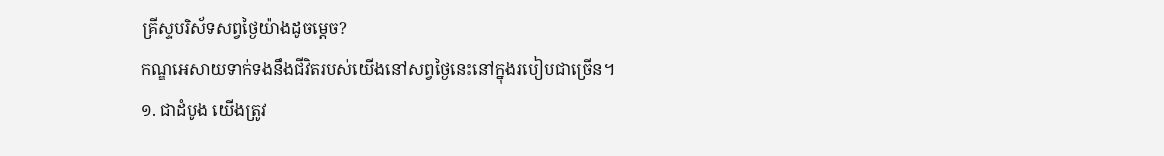គ្រីស្ទបរិស័ទសព្វថ្ងៃយ៉ាងដូចម្តេច?
កណ្ឌអេសាយទាក់ទងនឹងជីវិតរបស់យើងនៅសព្វថ្ងៃនេះនៅក្នុងរបៀបជាច្រើន។
១. ជាដំបូង យើងត្រូវ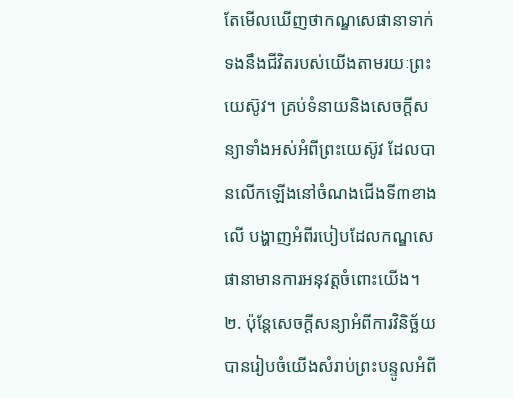តែមើលឃើញថាកណ្ឌសេផានាទាក់ទងនឹងជីវិតរបស់យើងតាមរយៈព្រះយេស៊ូវ។ គ្រប់ទំនាយនិងសេចក្តីសន្យាទាំងអស់អំពីព្រះយេស៊ូវ ដែលបានលើកឡើងនៅចំណងជើងទី៣ខាងលើ បង្ហាញអំពីរបៀបដែលកណ្ឌសេផានាមានការអនុវត្តចំពោះយើង។
២. ប៉ុន្តែសេចក្តីសន្យាអំពីការវិនិច្ឆ័យបានរៀបចំយើងសំរាប់ព្រះបន្ទូលអំពី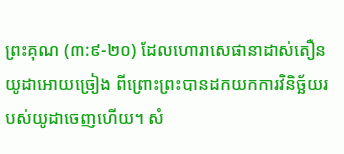ព្រះគុណ (៣:៩-២០) ដែលហោរាសេផានាដាស់តឿនយូដាអោយច្រៀង ពីព្រោះព្រះបានដកយកការវិនិច្ឆ័យរបស់យូដាចេញហើយ។ សំ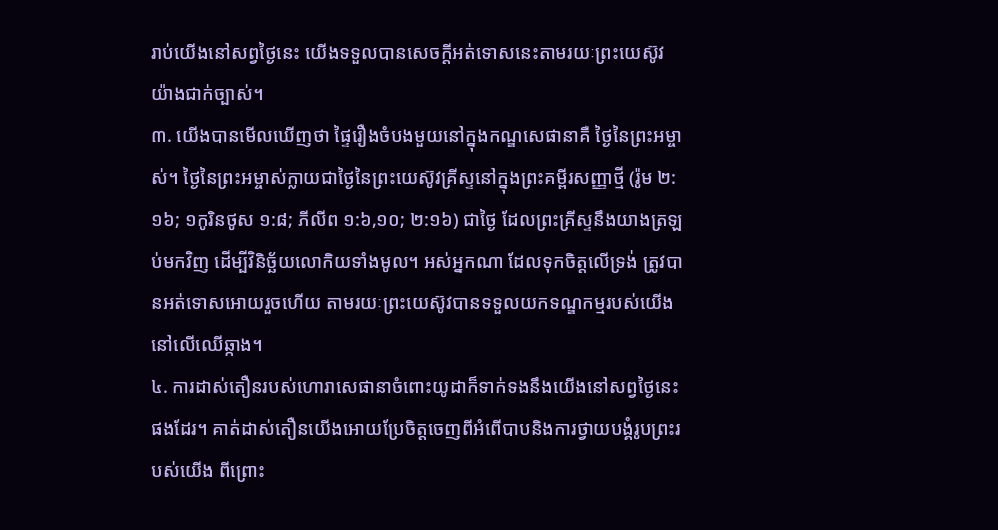រាប់យើងនៅសព្វថ្ងៃនេះ យើងទទួលបានសេចក្តីអត់ទោសនេះតាមរយៈព្រះយេស៊ូវយ៉ាងជាក់ច្បាស់។
៣. យើងបានមើលឃើញថា ផ្ទៃរឿងចំបងមួយនៅក្នុងកណ្ឌសេផានាគឺ ថ្ងៃនៃព្រះអម្ចាស់។ ថ្ងៃនៃព្រះអម្ចាស់ក្លាយជាថ្ងៃនៃព្រះយេស៊ូវគ្រីស្ទនៅក្នុងព្រះគម្ពីរសញ្ញាថ្មី (រ៉ូម ២:១៦; ១កូរិនថូស ១:៨; ភីលីព ១:៦,១០; ២:១៦) ជាថ្ងៃ ដែលព្រះគ្រីស្ទនឹងយាងត្រឡប់មកវិញ ដើម្បីវិនិច្ឆ័យលោកិយទាំងមូល។ អស់អ្នកណា ដែលទុកចិត្តលើទ្រង់ ត្រូវបានអត់ទោសអោយរួចហើយ តាមរយៈព្រះយេស៊ូវបានទទួលយកទណ្ឌកម្មរបស់យើងនៅលើឈើឆ្កាង។
៤. ការដាស់តឿនរបស់ហោរាសេផានាចំពោះយូដាក៏ទាក់ទងនឹងយើងនៅសព្វថ្ងៃនេះផងដែរ។ គាត់ដាស់តឿនយើងអោយប្រែចិត្តចេញពីអំពើបាបនិងការថ្វាយបង្គំរូបព្រះរបស់យើង ពីព្រោះ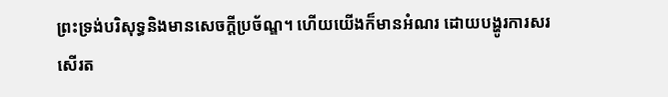ព្រះទ្រង់បរិសុទ្ធនិងមានសេចក្តីប្រច័ណ្ឌ។ ហើយយើងក៏មានអំណរ ដោយបង្ហូរការសរសើរត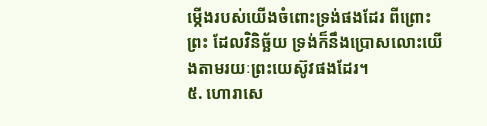ម្កើងរបស់យើងចំពោះទ្រង់ផងដែរ ពីព្រោះព្រះ ដែលវិនិច្ឆ័យ ទ្រង់ក៏នឹងប្រោសលោះយើងតាមរយៈព្រះយេស៊ូវផងដែរ។
៥. ហោរាសេ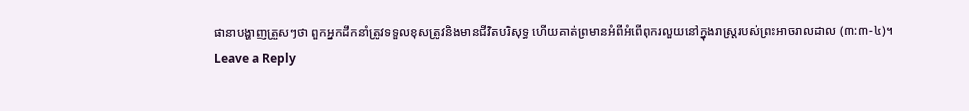ផានាបង្ហាញត្រួសៗថា ពួកអ្នកដឹកនាំត្រូវទទួលខុសត្រូវនិងមានជីវិតបរិសុទ្ធ ហើយគាត់ព្រមានអំពីអំពើពុករលួយនៅក្នុងរាស្ត្ររបស់ព្រះអាចរាលដាល (៣:៣-៤)។
Leave a Reply